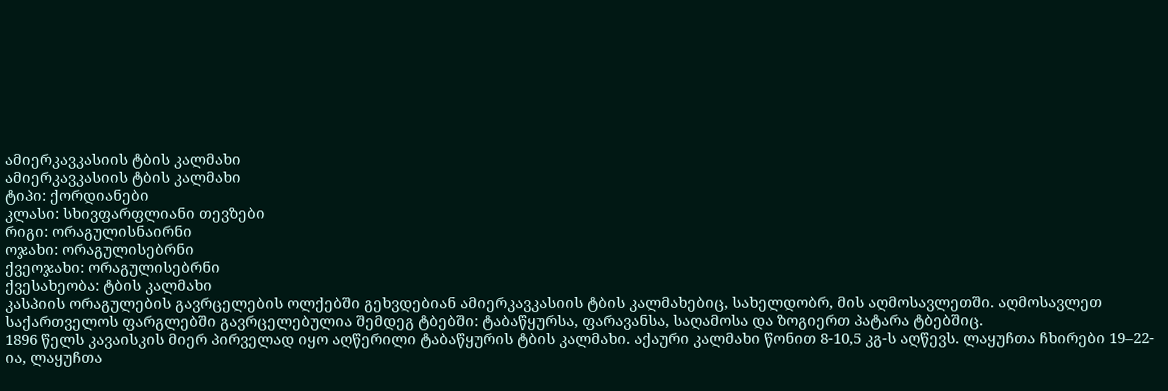ამიერკავკასიის ტბის კალმახი
ამიერკავკასიის ტბის კალმახი
ტიპი: ქორდიანები
კლასი: სხივფარფლიანი თევზები
რიგი: ორაგულისნაირნი
ოჯახი: ორაგულისებრნი
ქვეოჯახი: ორაგულისებრნი
ქვესახეობა: ტბის კალმახი
კასპიის ორაგულების გავრცელების ოლქებში გეხვდებიან ამიერკავკასიის ტბის კალმახებიც, სახელდობრ, მის აღმოსავლეთში. აღმოსავლეთ საქართველოს ფარგლებში გავრცელებულია შემდეგ ტბებში: ტაბაწყურსა, ფარავანსა, საღამოსა და ზოგიერთ პატარა ტბებშიც.
1896 წელს კავაისკის მიერ პირველად იყო აღწერილი ტაბაწყურის ტბის კალმახი. აქაური კალმახი წონით 8-10,5 კგ-ს აღწევს. ლაყუჩთა ჩხირები 19–22-ია, ლაყუჩთა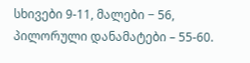სხივები 9-11, მალები − 56, პილორული დანამატები – 55-60.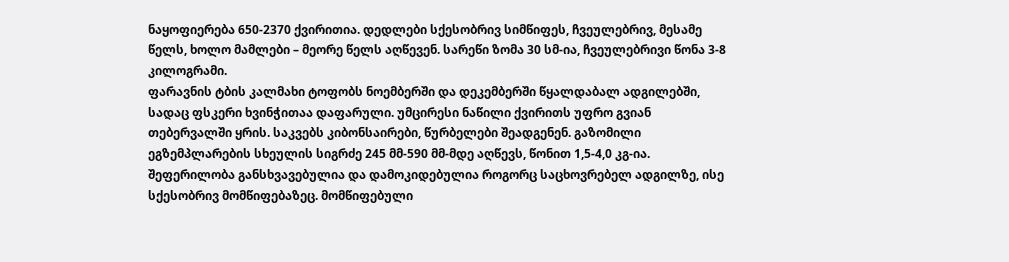ნაყოფიერება 650-2370 ქვირითია. დედლები სქესობრივ სიმწიფეს, ჩვეულებრივ, მესამე წელს, ხოლო მამლები – მეორე წელს აღწევენ. სარეწი ზომა 30 სმ-ია, ჩვეულებრივი წონა 3-8 კილოგრამი.
ფარავნის ტბის კალმახი ტოფობს ნოემბერში და დეკემბერში წყალდაბალ ადგილებში, სადაც ფსკერი ხვინჭითაა დაფარული. უმცირესი ნაწილი ქვირითს უფრო გვიან თებერვალში ყრის. საკვებს კიბონსაირები, წურბელები შეადგენენ. გაზომილი ეგზემპლარების სხეულის სიგრძე 245 მმ-590 მმ-მდე აღწევს, წონით 1,5-4,0 კგ-ია.
შეფერილობა განსხვავებულია და დამოკიდებულია როგორც საცხოვრებელ ადგილზე, ისე სქესობრივ მომწიფებაზეც. მომწიფებული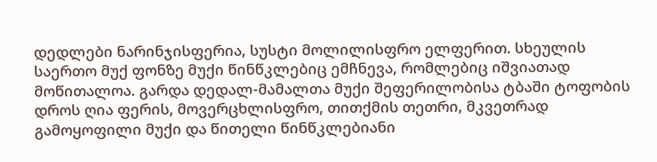დედლები ნარინჯისფერია, სუსტი მოლილისფრო ელფერით. სხეულის საერთო მუქ ფონზე მუქი წინწკლებიც ემჩნევა, რომლებიც იშვიათად მოწითალოა. გარდა დედალ-მამალთა მუქი შეფერილობისა ტბაში ტოფობის დროს ღია ფერის, მოვერცხლისფრო, თითქმის თეთრი, მკვეთრად გამოყოფილი მუქი და წითელი წინწკლებიანი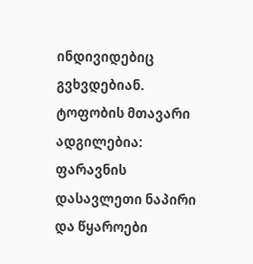ინდივიდებიც გვხვდებიან.
ტოფობის მთავარი ადგილებია: ფარავნის დასავლეთი ნაპირი და წყაროები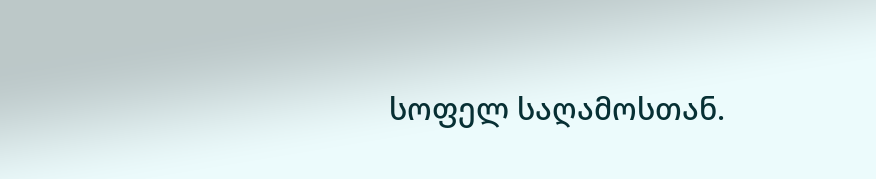სოფელ საღამოსთან.